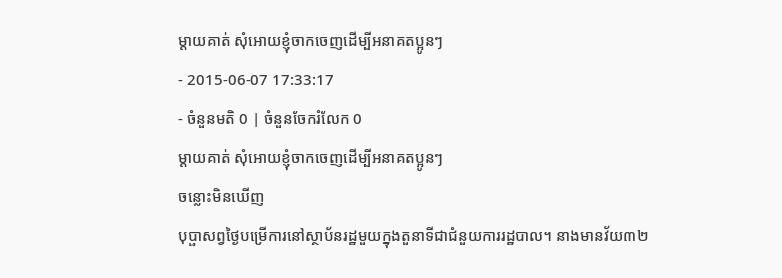ម្ដាយគាត់ សុំអោយខ្ញុំចាកចេញដើម្បីអនាគតប្អូនៗ
- 2015-06-07 17:33:17
- ចំនួនមតិ 0 | ចំនួនចែករំលែក 0
ម្ដាយគាត់ សុំអោយខ្ញុំចាកចេញដើម្បីអនាគតប្អូនៗ
ចន្លោះមិនឃើញ
បុប្ផាសព្វថ្ងៃបម្រើការនៅស្ថាប័នរដ្ឋមួយក្នុងតួនាទីជាជំនួយការរដ្ឋបាល។ នាងមានវ័យ៣២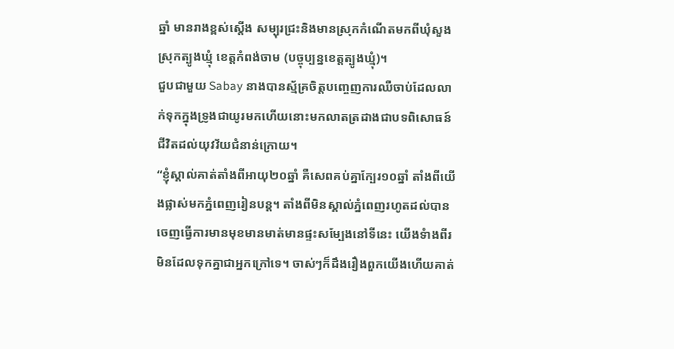ឆ្នាំ មានរាងខ្ពស់ស្ដើង សម្បុរជ្រះនិងមានស្រុកកំណើតមកពីឃុំសួង ស្រុកត្បូងឃ្មុំ ខេត្តកំពង់ចាម (បច្ចុប្បន្នខេត្តត្បូងឃ្មុំ)។
ជួបជាមួយ Sabay នាងបានស្ម័គ្រចិត្តបញ្ចេញការឈឺចាប់ដែលលាក់ទុកក្នុងទ្រូងជាយូរមកហើយនោះមកលាតត្រដាងជាបទពិសោធន៍ជីវិតដល់យុវវ័យជំនាន់ក្រោយ។
“ខ្ញុំស្គាល់គាត់តាំងពីអាយុ២០ឆ្នាំ គឺសេពគប់គ្នាក្បែរ១០ឆ្នាំ តាំងពីយើងផ្លាស់មកភ្នំពេញរៀនបន្ត។ តាំងពីមិនស្គាល់ភ្នំពេញរហូតដល់បានចេញធ្វើការមានមុខមានមាត់មានផ្ទះសម្បែងនៅទីនេះ យើងទំាងពីរមិនដែលទុកគ្នាជាអ្នកក្រៅទេ។ ចាស់ៗក៏ដឹងរឿងពួកយើងហើយគាត់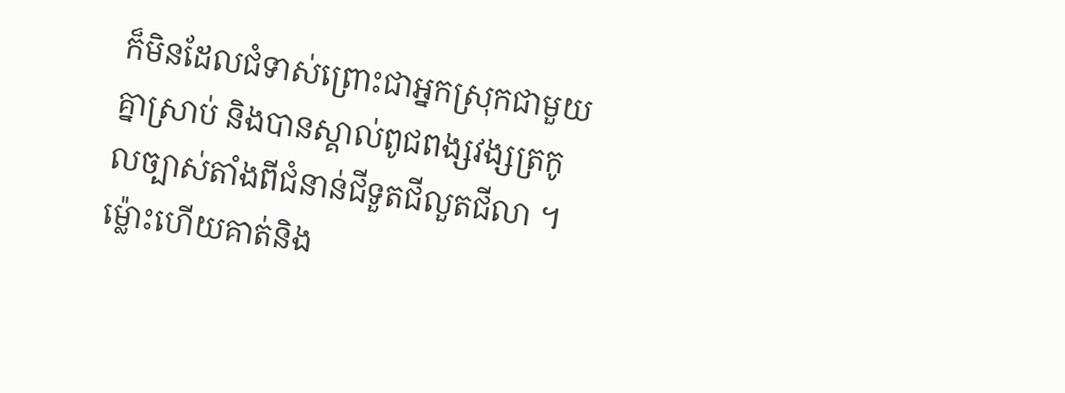ក៏មិនដែលជំទាស់ព្រោះជាអ្នកស្រុកជាមួយគ្នាស្រាប់ និងបានស្គាល់ពូជពង្សវង្សត្រកូលច្បាស់តាំងពីជំនាន់ជីទួតជីលួតជីលា ។ ម្ល៉ោះហើយគាត់និង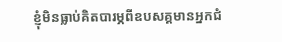ខ្ញុំមិនធ្លាប់គិតបារម្ភពីឧបសគ្គមានអ្នកជំ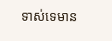ទាស់ទេមាន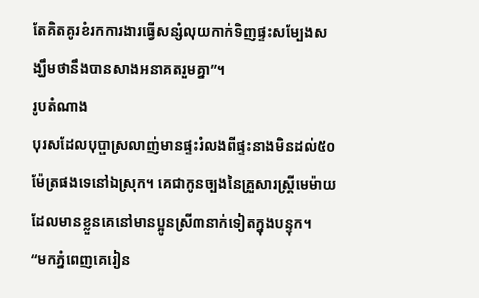តែគិតគូរខំរកការងារធ្វើសន្សំលុយកាក់ទិញផ្ទះសម្បែងសង្ឃឹមថានឹងបានសាងអនាគតរួមគ្នា”។
រូបតំណាង
បុរសដែលបុប្ផាស្រលាញ់មានផ្ទះរំលងពីផ្ទះនាងមិនដល់៥០ម៉ែត្រផងទេនៅឯស្រុក។ គេជាកូនច្បងនៃគ្រួសារស្ត្រីមេម៉ាយ ដែលមានខ្លួនគេនៅមានប្អូនស្រី៣នាក់ទៀតក្នុងបន្ទុក។
“មកភ្នំពេញគេរៀន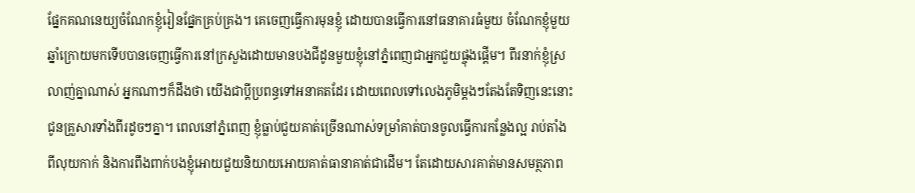ផ្នែកគណនេយ្យចំណែកខ្ញុំរៀនផ្នែកគ្រប់គ្រង។ គេចេញធ្វើការមុនខ្ញុំ ដោយបានធ្វើការនៅធនាគារធំមួយ ចំណែកខ្ញុំមួយឆ្នាំក្រោយមកទើបបានចេញធ្វើការនៅក្រសួងដោយមានបងជីដូនមួយខ្ញុំនៅភ្នំពេញជាអ្នកជួយផ្ចុងផ្ដើម។ ពីរនាក់ខ្ញុំស្រលាញ់គ្នាណាស់ អ្នកណាៗក៏ដឹងថា យើងជាប្តីប្រពន្ធទៅអនាគតដែរ ដោយពេលទៅលេងភូមិម្តងៗតែងតែទិញនេះនោះ ជូនគ្រួសារទាំងពីរដូចៗគ្នា។ ពេលនៅភ្នំពេញ ខ្ញុំធ្លាប់ជួយគាត់ច្រើនណាស់ទម្រាំគាត់បានចូលធ្វើការកន្លែងល្អ រាប់តាំងពីលុយកាក់ និងការពឹងពាក់បងខ្ញុំអោយជួយនិយាយអោយគាត់ធានាគាត់ជាដើម។ តែដោយសារគាត់មានសមត្ថភាព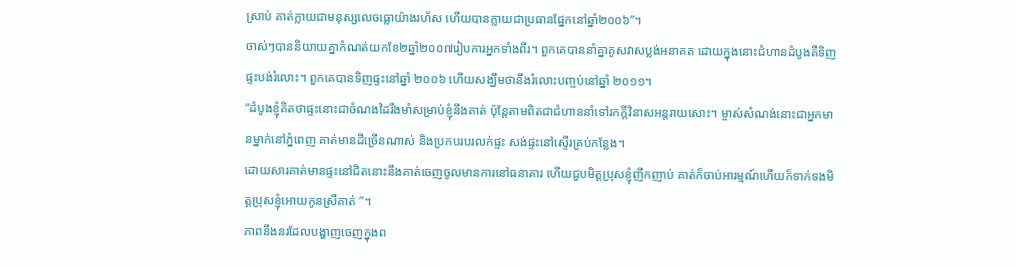ស្រាប់ គាត់ក្លាយជាមនុស្សលេចធ្លោយ៉ាងរហ័ស ហើយបានក្លាយជាប្រធានផ្នែកនៅឆ្នាំ២០០៦”។
ចាស់ៗបាននិយាយគ្នាកំណត់យកខែ២ឆ្នាំ២០០៧រៀបការអ្នកទាំងពីរ។ ពួកគេបាននាំគ្នាគូសវាសប្លង់អនាគត ដោយក្នុងនោះជំហានដំបូងគឺទិញផ្ទះបង់រំលោះ។ ពួកគេបានទិញផ្ទះនៅឆ្នាំ ២០០៦ ហើយសង្ឃឹមថានឹងរំលោះបញ្ចប់នៅឆ្នាំ ២០១១។
“ដំបូងខ្ញុំគិតថាផ្ទះនោះជាចំណងដៃរឹងមាំសម្រាប់ខ្ញុំនឹងគាត់ ប៉ុន្តែតាមពិតជាជំហាននាំទៅរកក្តីវិនាសអន្តរាយសោះ។ ម្ចាស់សំណង់នោះជាអ្នកមានម្នាក់នៅភ្នំពេញ គាត់មានដីច្រើនណាស់ និងប្រកបរបរលក់ផ្ទះ សង់ផ្ទះនៅស្ទើរគ្រប់កន្លែង។
ដោយសារគាត់មានផ្ទះនៅជិតនោះនឹងគាត់ចេញចូលមានការនៅធនាគារ ហើយជួបមិត្តប្រុសខ្ញុំញឹកញាប់ គាត់ក៏ចាប់អារម្មណ៍ហើយក៏ទាក់ទងមិត្តប្រុសខ្ញុំអោយកូនស្រីគាត់ ”។
ភាពនឹងនរដែលបង្ហាញចេញក្នុងព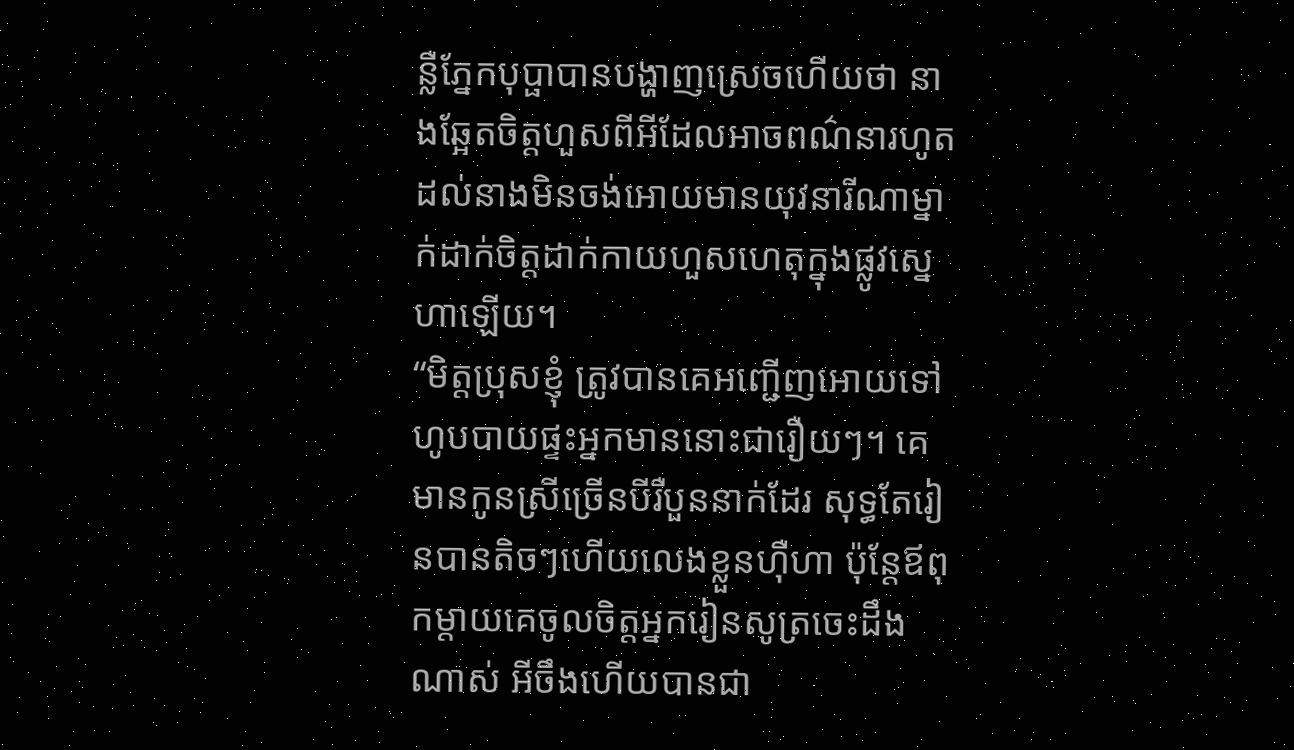ន្លឺភ្នែកបុប្ផាបានបង្ហាញស្រេចហើយថា នាងឆ្អែតចិត្តហួសពីអីដែលអាចពណ៌នារហូតដល់នាងមិនចង់អោយមានយុវនារីណាម្នាក់ដាក់ចិត្តដាក់កាយហួសហេតុក្នុងផ្លូវស្នេហាឡើយ។
“មិត្តប្រុសខ្ញុំ ត្រូវបានគេអញ្ជើញអោយទៅហូបបាយផ្ទះអ្នកមាននោះជារឿយៗ។ គេមានកូនស្រីច្រើនបីរឺបួននាក់ដែរ សុទ្ធតែរៀនបានតិចៗហើយលេងខ្លួនហ៊ឺហា ប៉ុន្តែឪពុកម្ដាយគេចូលចិត្តអ្នករៀនសូត្រចេះដឹងណាស់ អីចឹងហើយបានជា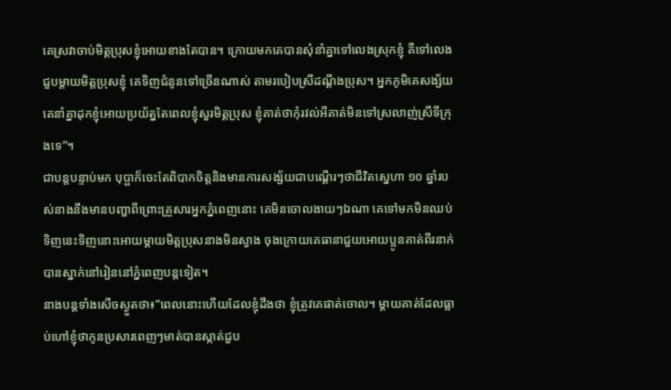គេស្រវាចាប់មិត្តប្រុសខ្ញុំអោយខាងតែបាន។ ក្រោយមកគេបានសុំនាំគ្នាទៅលេងស្រុកខ្ញុំ គឺទៅលេងជួបម្ដាយមិត្តប្រុសខ្ញុំ គេទិញជំនូនទៅច្រើនណាស់ តាមរបៀបស្រីដណ្តឹងប្រុស។ អ្នកភូមិគេសង្ស័យ គេនាំគ្នាដុកខ្ញុំអោយប្រយ័ត្នតែពេលខ្ញុំសួរមិត្តប្រុស ខ្ញុំគាត់ថាកុំរវល់អីគាត់មិនទៅស្រលាញ់ស្រីទីក្រុងទេ”។
ជាបន្តបន្ទាប់មក បុប្ផាក៏ចេះតែពិបាកចិត្តនិងមានការសង្ស័យជាបណ្តើរៗថាជីវិតស្នេហា ១០ ឆ្នាំរបស់នាងនឹងមានបញ្ហាពីព្រោះគ្រួសារអ្នកភ្នំពេញនោះ គេមិនចោលងាយៗឯណា គេទៅមកមិនឈប់ទិញនេះទិញនោះអោយម្ដាយមិត្តប្រុសនាងមិនស្វាង ចុងក្រោយគេធានាជួយអោយប្អូនគាត់ពីរនាក់បានស្នាក់នៅរៀននៅភ្នំពេញបន្តទៀត។
នាងបន្តទាំងសើចស្ងួតថា៖“ពេលនោះហើយដែលខ្ញុំដឹងថា ខ្ញុំត្រូវគេផាត់ចោល។ ម្តាយគាត់ដែលធ្លាប់ហៅខ្ញុំថាកូនប្រសារពេញៗមាត់បានស្កាត់ជួប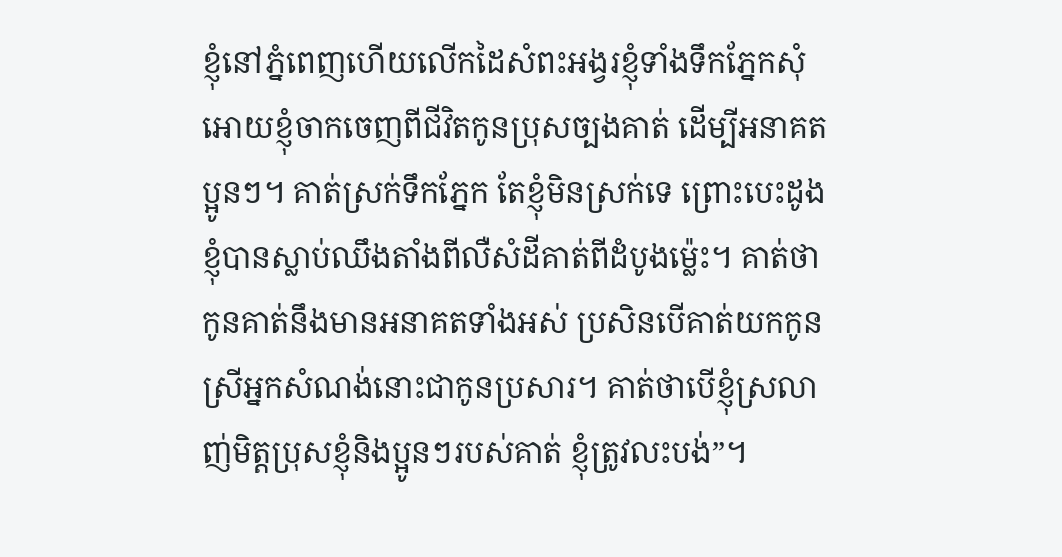ខ្ញុំនៅភ្នំពេញហើយលើកដៃសំពះអង្វរខ្ញុំទាំងទឹកភ្នែកសុំអោយខ្ញុំចាកចេញពីជីវិតកូនប្រុសច្បងគាត់ ដើម្បីអនាគតប្អូនៗ។ គាត់ស្រក់ទឹកភ្នែក តែខ្ញុំមិនស្រក់ទេ ព្រោះបេះដូងខ្ញុំបានស្លាប់ឈឹងតាំងពីលឺសំដីគាត់ពីដំបូងម្ល៉េះ។ គាត់ថា កូនគាត់នឹងមានអនាគតទាំងអស់ ប្រសិនបើគាត់យកកូនស្រីអ្នកសំណង់នោះជាកូនប្រសារ។ គាត់ថាបើខ្ញុំស្រលាញ់មិត្តប្រុសខ្ញុំនិងប្អូនៗរបស់គាត់ ខ្ញុំត្រូវលះបង់”។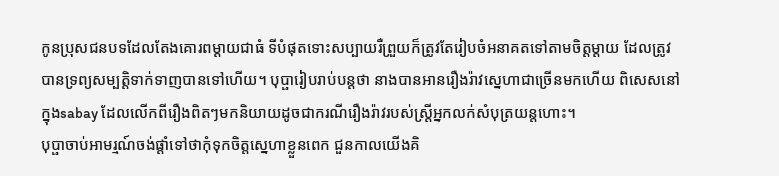កូនប្រុសជនបទដែលតែងគោរពម្ដាយជាធំ ទីបំផុតទោះសប្បាយរឺព្រួយក៏ត្រូវតែរៀបចំអនាគតទៅតាមចិត្តម្តាយ ដែលត្រូវបានទ្រព្យសម្បត្តិទាក់ទាញបានទៅហើយ។ បុប្ផារៀបរាប់បន្តថា នាងបានអានរឿងរ៉ាវស្នេហាជាច្រើនមកហើយ ពិសេសនៅក្នុងsabay ដែលលើកពីរឿងពិតៗមកនិយាយដូចជាករណីរឿងរ៉ាវរបស់ស្រ្តីអ្នកលក់សំបុត្រយន្តហោះ។
បុប្ផាចាប់អាមរ្មណ៍ចង់ផ្តាំទៅថាកុំទុកចិត្តស្នេហាខ្លួនពេក ជួនកាលយើងគិ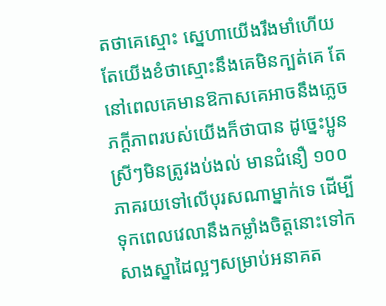តថាគេស្មោះ ស្នេហាយើងរឹងមាំហើយ តែយើងខំថាស្មោះនឹងគេមិនក្បត់គេ តែនៅពេលគេមានឱកាសគេអាចនឹងភ្លេចភក្តីភាពរបស់យើងក៏ថាបាន ដូច្នេះប្អូនស្រីៗមិនត្រូវងប់ងល់ មានជំនឿ ១០០ ភាគរយទៅលើបុរសណាម្នាក់ទេ ដើម្បីទុកពេលវេលានឹងកម្លាំងចិត្តនោះទៅកសាងស្នាដៃល្អៗសម្រាប់អនាគត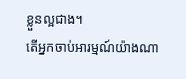ខ្លួនល្អជាង។
តើអ្នកចាប់អារម្មណ៍យ៉ាងណា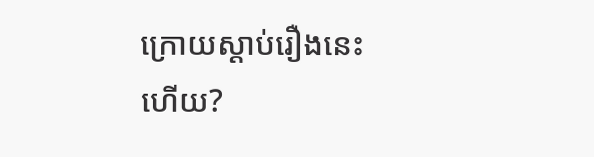ក្រោយស្ដាប់រឿងនេះហើយ?